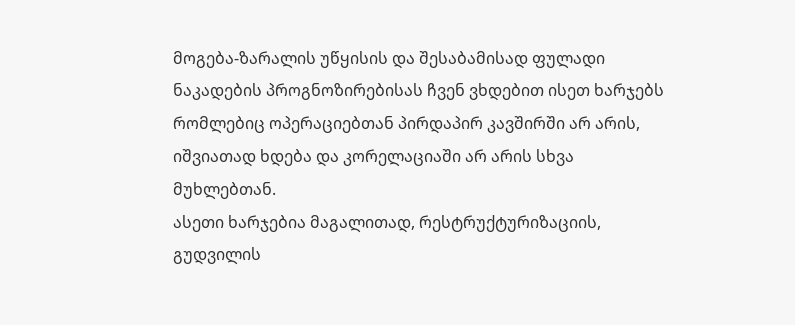მოგება-ზარალის უწყისის და შესაბამისად ფულადი ნაკადების პროგნოზირებისას ჩვენ ვხდებით ისეთ ხარჯებს რომლებიც ოპერაციებთან პირდაპირ კავშირში არ არის, იშვიათად ხდება და კორელაციაში არ არის სხვა მუხლებთან.
ასეთი ხარჯებია მაგალითად, რესტრუქტურიზაციის, გუდვილის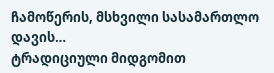ჩამოწერის, მსხვილი სასამართლო დავის…
ტრადიციული მიდგომით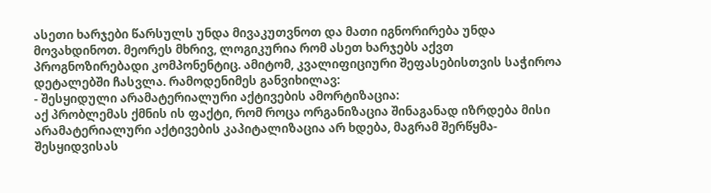ასეთი ხარჯები წარსულს უნდა მივაკუთვნოთ და მათი იგნორირება უნდა მოვახდინოთ. მეორეს მხრივ, ლოგიკურია რომ ასეთ ხარჯებს აქვთ პროგნოზირებადი კომპონენტიც. ამიტომ, კვალიფიციური შეფასებისთვის საჭიროა დეტალებში ჩასვლა. რამოდენიმეს განვიხილავ:
- შესყიდული არამატერიალური აქტივების ამორტიზაცია:
აქ პრობლემას ქმნის ის ფაქტი, რომ როცა ორგანიზაცია შინაგანად იზრდება მისი არამატერიალური აქტივების კაპიტალიზაცია არ ხდება, მაგრამ შერწყმა-შესყიდვისას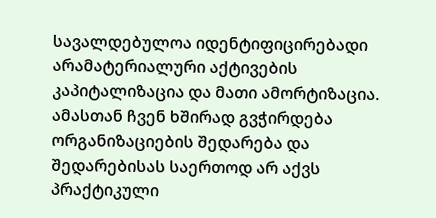სავალდებულოა იდენტიფიცირებადი არამატერიალური აქტივების კაპიტალიზაცია და მათი ამორტიზაცია. ამასთან ჩვენ ხშირად გვჭირდება ორგანიზაციების შედარება და შედარებისას საერთოდ არ აქვს პრაქტიკული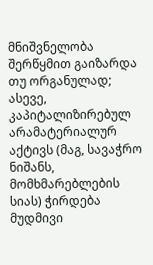მნიშვნელობა შერწყმით გაიზარდა თუ ორგანულად;
ასევე, კაპიტალიზირებულ არამატერიალურ აქტივს (მაგ, სავაჭრო ნიშანს, მომხმარებლების სიას) ჭირდება მუდმივი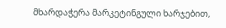მხარდაჭერა მარკეტინგული ხარჯებით,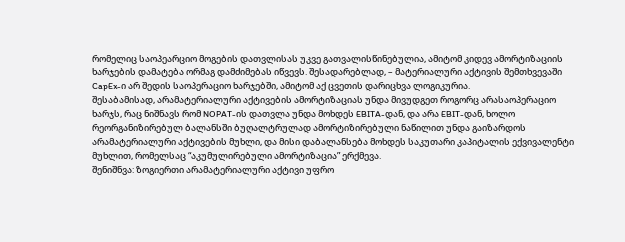რომელიც საოპეარციო მოგების დათვლისას უკვე გათვალისწინებულია, ამიტომ კიდევ ამორტიზაციის ხარჯების დამატება ორმაგ დამძიმებას იწვევს. შესადარებლად, – მატერიალური აქტივის შემთხვევაში CapEx-ი არ შედის საოპერაციო ხარჯებში, ამიტომ აქ ცვეთის დარიცხვა ლოგიკურია.
შესაბამისად, არამატერიალური აქტივების ამორტიზაციას უნდა მივუდგეთ როგორც არასაოპერაციო ხარჯს, რაც ნიშნავს რომ NOPAT-ის დათვლა უნდა მოხდეს EBITA-დან, და არა EBIT-დან, ხოლო რეორგანიზირებულ ბალანსში ბუღალტრულად ამორტიზირებული ნაწილით უნდა გაიზარდოს არამატერიალური აქტივების მუხლი, და მისი დაბალანსება მოხდეს საკუთარი კაპიტალის ექვივალენტი მუხლით, რომელსაც “აკუმულირებული ამორტიზაცია” ერქმევა.
შენიშნვა: ზოგიერთი არამატერიალური აქტივი უფრო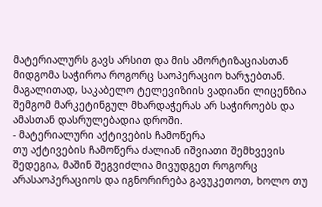მატერიალურს გავს არსით და მის ამორტიზაციასთან მიდგომა საჭიროა როგორც საოპერაციო ხარჯებთან. მაგალითად, საკაბელო ტელევიზიის ვადიანი ლიცენზია შემგომ მარკეტინგულ მხარდაჭერას არ საჭიროებს და ამასთან დასრულებადია დროში.
- მატერიალური აქტივების ჩამოწერა
თუ აქტივების ჩამოწერა ძალიან იშვიათი შემხვევის შედეგია, მაშინ შეგვიძლია მივუდგეთ როგორც არასაოპერაციოს და იგნორირება გავუკეთოთ, ხოლო თუ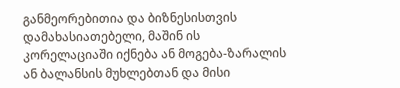განმეორებითია და ბიზნესისთვის დამახასიათებელი, მაშინ ის კორელაციაში იქნება ან მოგება-ზარალის ან ბალანსის მუხლებთან და მისი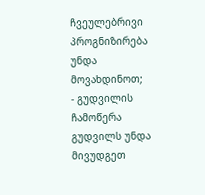ჩვეულებრივი პროგნიზირება უნდა მოვახდინოთ;
- გუდვილის ჩამოწერა
გუდვილს უნდა მივუდგეთ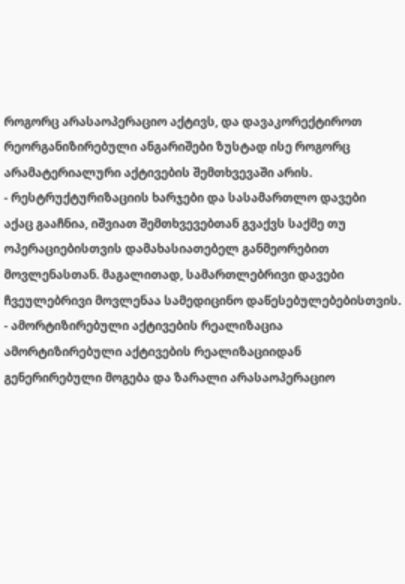როგორც არასაოპერაციო აქტივს, და დავაკორექტიროთ რეორგანიზირებული ანგარიშები ზუსტად ისე როგორც არამატერიალური აქტივების შემთხვევაში არის.
- რესტრუქტურიზაციის ხარჯები და სასამართლო დავები
აქაც გააჩნია, იშვიათ შემთხვევებთან გვაქვს საქმე თუ ოპერაციებისთვის დამახასიათებელ განმეორებით მოვლენასთან. მაგალითად, სამართლებრივი დავები ჩვეულებრივი მოვლენაა სამედიცინო დაწესებულებებისთვის.
- ამორტიზირებული აქტივების რეალიზაცია
ამორტიზირებული აქტივების რეალიზაციიდან გენერირებული მოგება და ზარალი არასაოპერაციო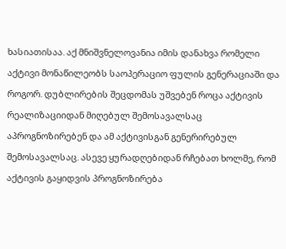ხასიათისაა. აქ მნიშვნელოვანია იმის დანახვა რომელი აქტივი მონაწილეობს საოპერაციო ფულის გენერაციაში და როგორ. დუბლირების შეცდომას უშვებენ როცა აქტივის რეალიზაციიდან მიღებულ შემოსავალსაც აპროგნოზირებენ და ამ აქტივისგან გენერირებულ შემოსავალსაც. ასევე ყურადღებიდან რჩებათ ხოლმე, რომ აქტივის გაყიდვის პროგნოზირება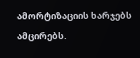ამორტიზაციის ხარჯებს ამცირებს.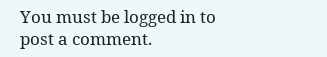You must be logged in to post a comment.